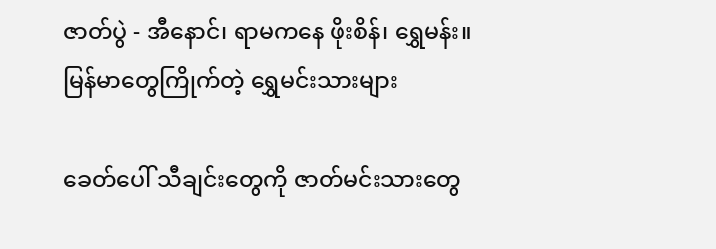ဇာတ်ပွဲ - အီနောင်၊ ရာမကနေ ဖိုးစိန်၊ ရွှေမန်း။ မြန်မာတွေကြိုက်တဲ့ ရွှေမင်းသားများ

ခေတ်ပေါ် သီချင်းတွေကို ဇာတ်မင်းသားတွေ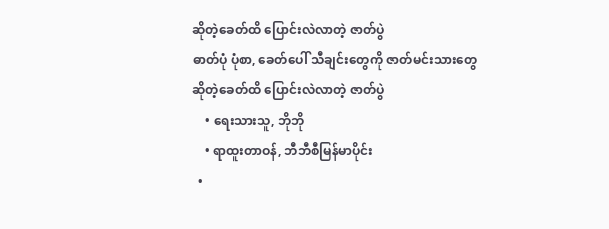ဆိုတဲ့ခေတ်ထိ ပြောင်းလဲလာတဲ့ ဇာတ်ပွဲ
ဓာတ်ပုံ ပုံစာ, ခေတ်ပေါ် သီချင်းတွေကို ဇာတ်မင်းသားတွေ ဆိုတဲ့ခေတ်ထိ ပြောင်းလဲလာတဲ့ ဇာတ်ပွဲ
    • ရေးသားသူ, ဘိုဘို
    • ရာထူးတာဝန်, ဘီဘီစီမြန်မာပိုင်း
  •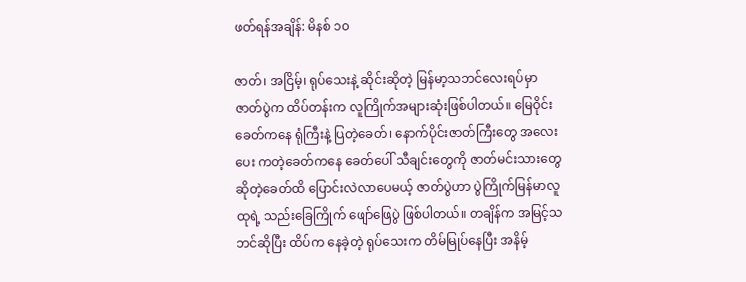ဖတ်ရန်အချိန်: မိနစ် ၁၀

ဇာတ်၊ အငြိမ့်၊ ရုပ်သေးနဲ့ ဆိုင်းဆိုတဲ့ မြန်မာ့သဘင်လေးရပ်မှာ ဇာတ်ပွဲက ထိပ်တန်းက လူကြိုက်အများဆုံးဖြစ်ပါတယ်။ မြေဝိုင်းခေတ်ကနေ ရုံကြီးနဲ့ ပြတဲ့ခေတ်၊ နောက်ပိုင်းဇာတ်ကြီးတွေ အလေးပေး ကတဲ့ခေတ်ကနေ ခေတ်ပေါ် သီချင်းတွေကို ဇာတ်မင်းသားတွေ ဆိုတဲ့ခေတ်ထိ ပြောင်းလဲလာပေမယ့် ဇာတ်ပွဲဟာ ပွဲကြိုက်မြန်မာလူထုရဲ့ သည်းခြေကြိုက် ဖျော်ဖြေပွဲ ဖြစ်ပါတယ်။ တချိန်က အမြင့်သဘင်ဆိုပြီး ထိပ်က နေခဲ့တဲ့ ရုပ်သေးက တိမ်မြုပ်နေပြီး အနိမ့်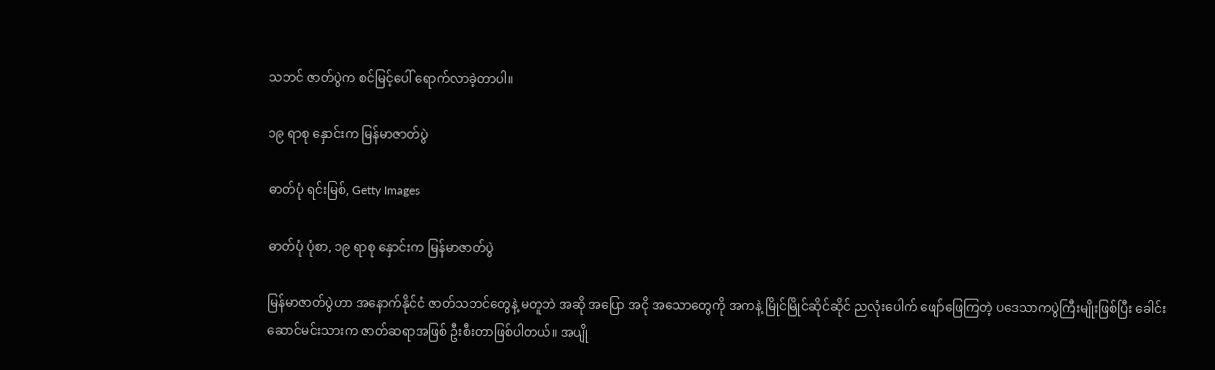သဘင် ဇာတ်ပွဲက စင်မြင့်ပေါ် ရောက်လာခဲ့တာပါ။

၁၉ ရာစု နှောင်းက မြန်မာဇာတ်ပွဲ

ဓာတ်ပုံ ရင်းမြစ်, Getty Images

ဓာတ်ပုံ ပုံစာ, ၁၉ ရာစု နှောင်းက မြန်မာဇာတ်ပွဲ

မြန်မာဇာတ်ပွဲဟာ အနောက်နိုင်ငံ ဇာတ်သဘင်တွေနဲ့ မတူဘဲ အဆို အပြော အငို အသောတွေကို အကနဲ့ မြိုင်မြိုင်ဆိုင်ဆိုင် ညလုံးပေါက် ဖျော်ဖြေကြတဲ့ ပဒေသာကပွဲကြီးမျိုးဖြစ်ပြီး ခေါင်းဆောင်မင်းသားက ဇာတ်ဆရာအဖြစ် ဦးစီးတာဖြစ်ပါတယ်။ အပျို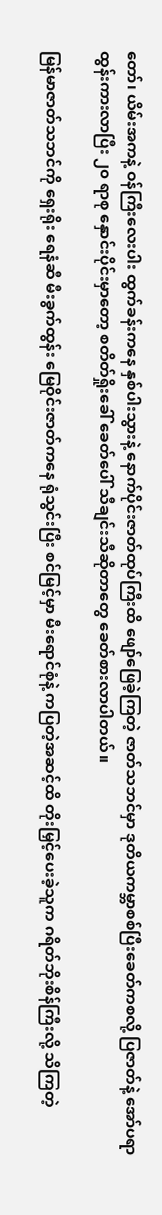တော်၊ ယိမ်းအကနဲ့ ဝန်ကြီးလေးပါး ထွက်ခန်းကနေ နှစ်ပါးသွားနဲ့ နောက်ပိုင်းဇာတ်ထုပ်ကြီးထိ ဖျော်ဖြေခဲ့ကြတဲ့ ဇာတ်သဘင်မှာ ဒုတိယကမ္ဘာစစ်ပြီးခေတ်ကစလို့ ပြဇာတ်နဲ့ အော်ပရာ ထွန်းကားလာပြီး ၂၀ ရာစု နှောင်းပိုင်းမှာတော့ စတိတ်ရှိုးခေါ် ခေတ်ပေါ် သီချင်းသီဆိုတာတွေ ခေတ်စားလာပါတယ်။

မြန်မာဇာတ်သဘင်ကို ရှေးရိုး ရေနံဆီ မီးခွက်ထွန်း မြေဝိုင်းဇာတ်ကနေ ရုံသွင်းပြီး စင်မြင့်မှာ မီးရောင်စုံနဲ့ ကပြတဲ့အဆင့်ထိ တိုးမြှင့်ပေးခဲ့သူက ဂရိတ်ဘိုးစိန်ကြီးလို့ သိကြတဲ့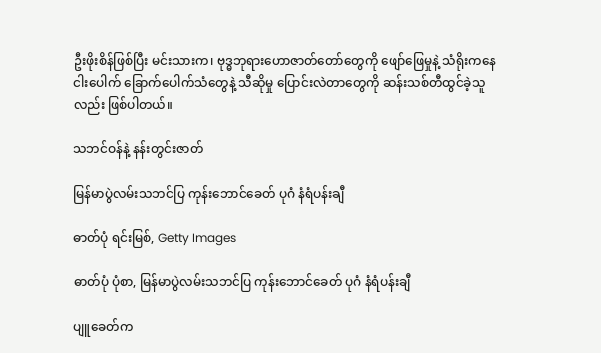ဦးဖိုးစိန်ဖြစ်ပြီး မင်းသားက၊ ဗုဒ္ဓဘုရားဟောဇာတ်တော်တွေကို ဖျော်ဖြေမှုနဲ့ သံရိုးကနေ ငါးပေါက် ခြောက်ပေါက်သံတွေနဲ့ သီဆိုမှု ပြောင်းလဲတာတွေကို ဆန်းသစ်တီထွင်ခဲ့သူလည်း ဖြစ်ပါတယ်။

သဘင်ဝန်နဲ့ နန်းတွင်းဇာတ်

မြန်မာပွဲလမ်းသဘင်ပြ ကုန်းဘောင်ခေတ် ပုဂံ နံရံပန်းချီ

ဓာတ်ပုံ ရင်းမြစ်, Getty Images

ဓာတ်ပုံ ပုံစာ, မြန်မာပွဲလမ်းသဘင်ပြ ကုန်းဘောင်ခေတ် ပုဂံ နံရံပန်းချီ

ပျူခေတ်က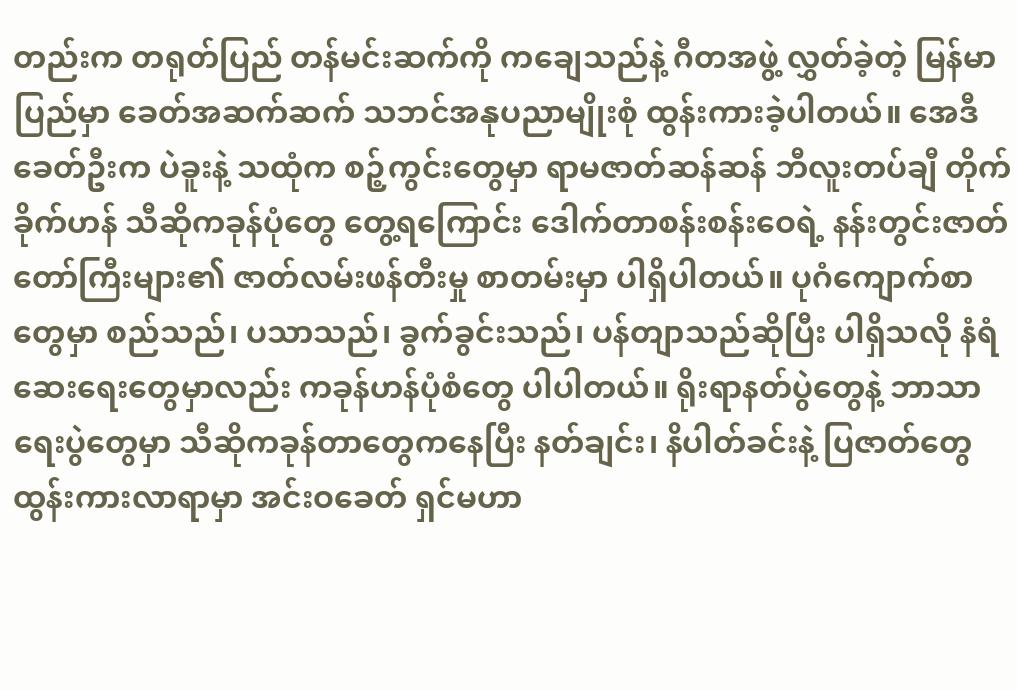တည်းက တရုတ်ပြည် တန်မင်းဆက်ကို ကချေသည်နဲ့ ဂီတအဖွဲ့ လွှတ်ခဲ့တဲ့ မြန်မာပြည်မှာ ခေတ်အဆက်ဆက် သဘင်အနုပညာမျိုးစုံ ထွန်းကားခဲ့ပါတယ်။ အေဒီခေတ်ဦးက ပဲခူးနဲ့ သထုံက စဉ့်ကွင်းတွေမှာ ရာမဇာတ်ဆန်ဆန် ဘီလူးတပ်ချီ တိုက်ခိုက်ဟန် သီဆိုကခုန်ပုံတွေ တွေ့ရကြောင်း ဒေါက်တာစန်းစန်းဝေရဲ့ နန်းတွင်းဇာတ်တော်ကြီးများ၏ ဇာတ်လမ်းဖန်တီးမှု စာတမ်းမှာ ပါရှိပါတယ်။ ပုဂံကျောက်စာတွေမှာ စည်သည်၊ ပသာသည်၊ ခွက်ခွင်းသည်၊ ပန်တျာသည်ဆိုပြီး ပါရှိသလို နံရံဆေးရေးတွေမှာလည်း ကခုန်ဟန်ပုံစံတွေ ပါပါတယ်။ ရိုးရာနတ်ပွဲတွေနဲ့ ဘာသာရေးပွဲတွေမှာ သီဆိုကခုန်တာတွေကနေပြီး နတ်ချင်း၊ နိပါတ်ခင်းနဲ့ ပြဇာတ်တွေ ထွန်းကားလာရာမှာ အင်းဝခေတ် ရှင်မဟာ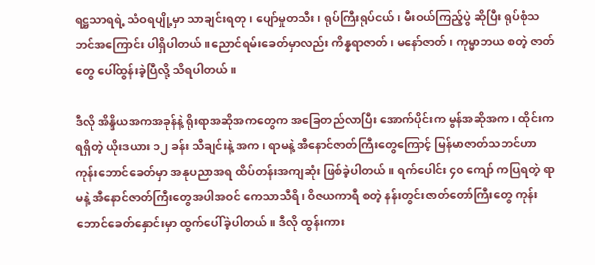ရဋ္ဌသာရရဲ့ သံဝရပျို့မှာ သာချင်းရတု၊ ပျော်မှုတသီး၊ ရုပ်ကြီးရုပ်ငယ်၊ မီးဝယ်ကြည့်ပွဲ ဆိုပြီး ရုပ်စုံသဘင်အကြောင်း ပါရှိပါတယ်။ညောင်ရမ်းခေတ်မှာလည်း ကိန္နရာဇာတ်၊ မနော်ဇာတ်၊ ကုမ္မာဘယ စတဲ့ ဇာတ်တွေ ပေါ်ထွန်းခဲ့ပြီလို့ သိရပါတယ်။

ဒီလို အိန္ဒိယအကအခုန်နဲ့ ရိုးရာအဆိုအကတွေက အခြေတည်လာပြီး အောက်ပိုင်းက မွန်အဆိုအက၊ ထိုင်းက ရရှိတဲ့ ယိုးဒယား ၁၂ ခန်း သီချင်းနဲ့ အက၊ ရာမနဲ့ အီနောင်ဇာတ်ကြီးတွေကြောင့် မြန်မာဇာတ်သဘင်ဟာ ကုန်းဘောင်ခေတ်မှာ အနုပညာအရ ထိပ်တန်းအကျဆုံး ဖြစ်ခဲ့ပါတယ်။ ရက်ပေါင်း ၄၀ ကျော် ကပြရတဲ့ ရာမနဲ့ အီနောင်ဇာတ်ကြီးတွေအပါအဝင် ကေသာသီရိ၊ ဝိဇယကာရီ စတဲ့ နန်းတွင်းဇာတ်တော်ကြီးတွေ ကုန်းဘောင်ခေတ်နှောင်းမှာ ထွက်ပေါ်ခဲ့ပါတယ်။ ဒီလို ထွန်းကား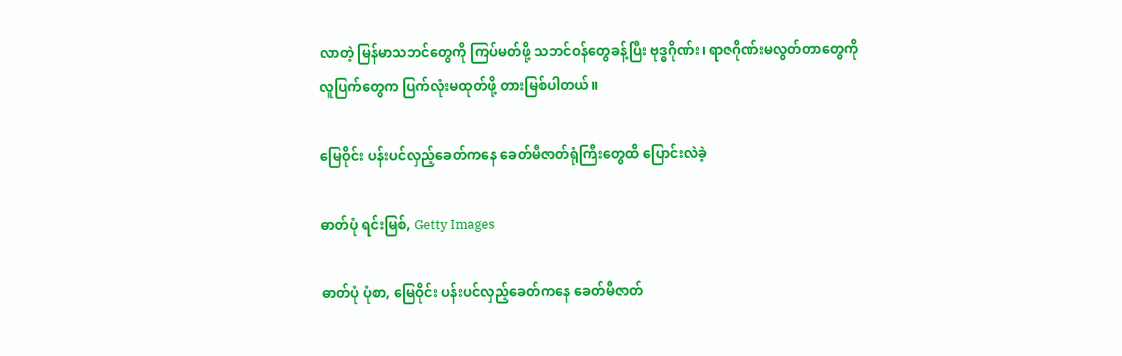လာတဲ့ မြန်မာသဘင်တွေကို ကြပ်မတ်ဖို့ သဘင်ဝန်တွေခန့်ပြီး ဗုဒ္ဓဂိုဏ်း၊ ရာဇဂိုဏ်းမလွတ်တာတွေကို လူပြက်တွေက ပြက်လုံးမထုတ်ဖို့ တားမြစ်ပါတယ်။

မြေဝိုင်း ပန်းပင်လှည့်ခေတ်ကနေ ခေတ်မီဇာတ်ရုံကြီးတွေထိ ပြောင်းလဲခဲ့

ဓာတ်ပုံ ရင်းမြစ်, Getty Images

ဓာတ်ပုံ ပုံစာ, မြေဝိုင်း ပန်းပင်လှည့်ခေတ်ကနေ ခေတ်မီဇာတ်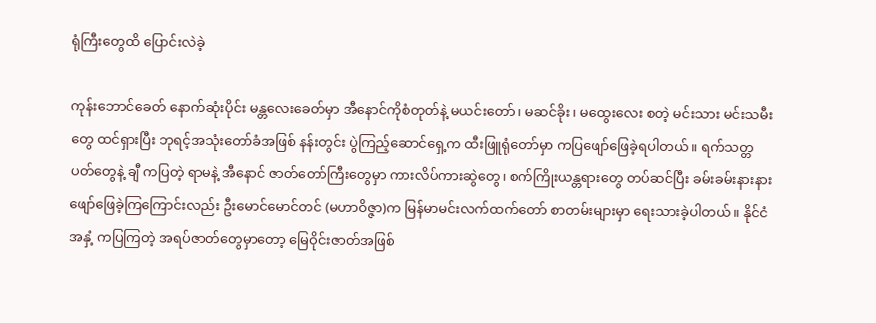ရုံကြီးတွေထိ ပြောင်းလဲခဲ့

ကုန်းဘောင်ခေတ် နောက်ဆုံးပိုင်း မန္တလေးခေတ်မှာ အီနောင်ကိုစံတုတ်နဲ့ မယင်းတော်၊ မဆင်ခိုး၊ မထွေးလေး စတဲ့ မင်းသား မင်းသမီးတွေ ထင်ရှားပြီး ဘုရင့်အသုံးတော်ခံအဖြစ် နန်းတွင်း ပွဲကြည့်ဆောင်ရှေ့က ထီးဖြူရုံတော်မှာ ကပြဖျော်ဖြေခဲ့ရပါတယ်။ ရက်သတ္တပတ်တွေနဲ့ ချီ ကပြတဲ့ ရာမနဲ့ အီနောင် ဇာတ်တော်ကြီးတွေမှာ ကားလိပ်ကားဆွဲတွေ၊ စက်ကြိုးယန္တရားတွေ တပ်ဆင်ပြီး ခမ်းခမ်းနားနား ဖျော်ဖြေခဲ့ကြကြောင်းလည်း ဦးမောင်မောင်တင် (မဟာဝိဇ္ဇာ)က မြန်မာမင်းလက်ထက်တော် စာတမ်းများမှာ ရေးသားခဲ့ပါတယ်။ နိုင်ငံအနှံ့ ကပြကြတဲ့ အရပ်ဇာတ်တွေမှာတော့ မြေဝိုင်းဇာတ်အဖြစ်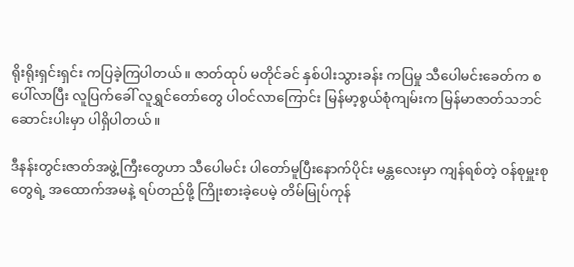ရိုးရိုးရှင်းရှင်း ကပြခဲ့ကြပါတယ်။ ဇာတ်ထုပ် မတိုင်ခင် နှစ်ပါးသွားခန်း ကပြမှု သီပေါမင်းခေတ်က စပေါ်လာပြီး လူပြက်ခေါ် လူရွှင်တော်တွေ ပါဝင်လာကြောင်း မြန်မာ့စွယ်စုံကျမ်းက မြန်မာဇာတ်သဘင်ဆောင်းပါးမှာ ပါရှိပါတယ်။

ဒီနန်းတွင်းဇာတ်အဖွဲ့ကြီးတွေဟာ သီပေါမင်း ပါတော်မူပြီးနောက်ပိုင်း မန္တလေးမှာ ကျန်ရစ်တဲ့ ဝန်စုမှူးစုတွေရဲ့ အထောက်အမနဲ့ ရပ်တည်ဖို့ ကြိုးစားခဲ့ပေမဲ့ တိမ်မြုပ်ကုန်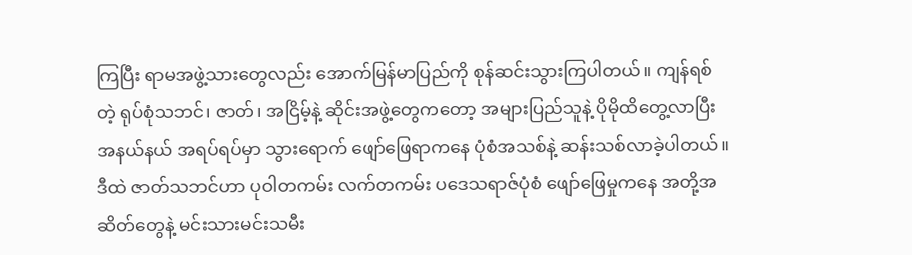ကြပြီး ရာမအဖွဲ့သားတွေလည်း အောက်မြန်မာပြည်ကို စုန်ဆင်းသွားကြပါတယ်။ ကျန်ရစ်တဲ့ ရုပ်စုံသဘင်၊ ဇာတ်၊ အငြိမ့်နဲ့ ဆိုင်းအဖွဲ့တွေကတော့ အများပြည်သူနဲ့ ပိုမိုထိတွေ့လာပြီး အနယ်နယ် အရပ်ရပ်မှာ သွားရောက် ဖျော်ဖြေရာကနေ ပုံစံအသစ်နဲ့ ဆန်းသစ်လာခဲ့ပါတယ်။ ဒီထဲ ဇာတ်သဘင်ဟာ ပုဝါတကမ်း လက်တကမ်း ပဒေသရာဇ်ပုံစံ ဖျော်ဖြေမှုကနေ အတို့အဆိတ်တွေနဲ့ မင်းသားမင်းသမီး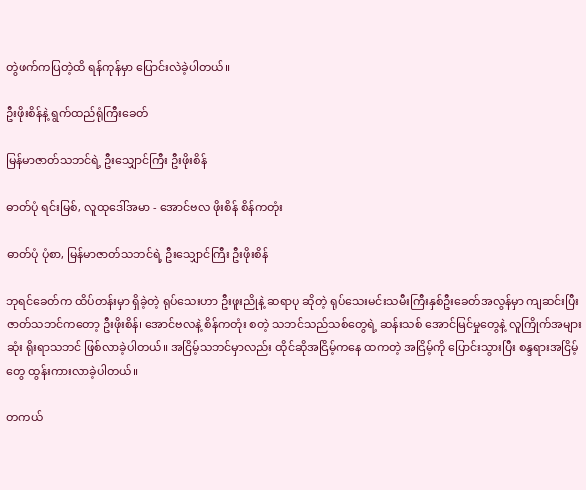တွဲဖက်ကပြတဲ့ထိ ရန်ကုန်မှာ ပြောင်းလဲခဲ့ပါတယ်။

ဦးဖိုးစိန်နဲ့ ရွက်ထည်ရုံကြီးခေတ်

မြန်မာဇာတ်သဘင်ရဲ့ ဦးသျှောင်ကြီး ဦးဖိုးစိန်

ဓာတ်ပုံ ရင်းမြစ်, လူထုဒေါ်အမာ - အောင်ဗလ ဖိုးစိန် စိန်ကတုံး

ဓာတ်ပုံ ပုံစာ, မြန်မာဇာတ်သဘင်ရဲ့ ဦးသျှောင်ကြီး ဦးဖိုးစိန်

ဘုရင်ခေတ်က ထိပ်တန်းမှာ ရှိခဲ့တဲ့ ရုပ်သေးဟာ ဦးဖူးညိုနဲ့ ဆရာပု ဆိုတဲ့ ရုပ်သေးမင်းသမီးကြီးနှစ်ဦးခေတ်အလွန်မှာ ကျဆင်းပြီး ဇာတ်သဘင်ကတော့ ဦးဖိုးစိန်၊ အောင်ဗလနဲ့ စိန်ကတုံး စတဲ့ သဘင်သည်သစ်တွေရဲ့ ဆန်းသစ် အောင်မြင်မှုတွေနဲ့ လူကြိုက်အများဆုံး ရိုးရာသဘင် ဖြစ်လာခဲ့ပါတယ်။ အငြိမ့်သဘင်မှာလည်း ထိုင်ဆိုအငြိမ့်ကနေ ထကတဲ့ အငြိမ့်ကို ပြောင်းသွားပြီး စန္ဒရားအငြိမ့်တွေ ထွန်းကားလာခဲ့ပါတယ်။

တကယ်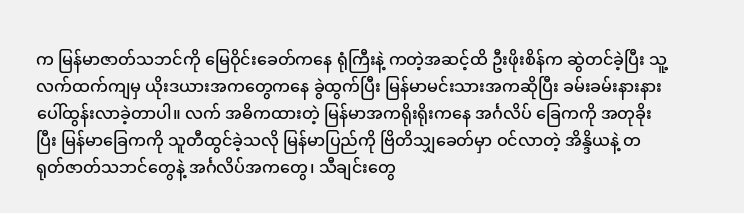က မြန်မာဇာတ်သဘင်ကို မြေဝိုင်းခေတ်ကနေ ရုံကြီးနဲ့ ကတဲ့အဆင့်ထိ ဦးဖိုးစိန်က ဆွဲတင်ခဲ့ပြီး သူ့လက်ထက်ကျမှ ယိုးဒယားအကတွေကနေ ခွဲထွက်ပြီး မြန်မာမင်းသားအကဆိုပြီး ခမ်းခမ်းနားနား ပေါ်ထွန်းလာခဲ့တာပါ။ လက် အဓိကထားတဲ့ မြန်မာအကရိုးရိုးကနေ အင်္ဂလိပ် ခြေကကို အတုခိုးပြီး မြန်မာခြေကကို သူတီထွင်ခဲ့သလို မြန်မာပြည်ကို ဗြိတိသျှခေတ်မှာ ဝင်လာတဲ့ အိန္ဒိယနဲ့ တရုတ်ဇာတ်သဘင်တွေနဲ့ အင်္ဂလိပ်အကတွေ၊ သီချင်းတွေ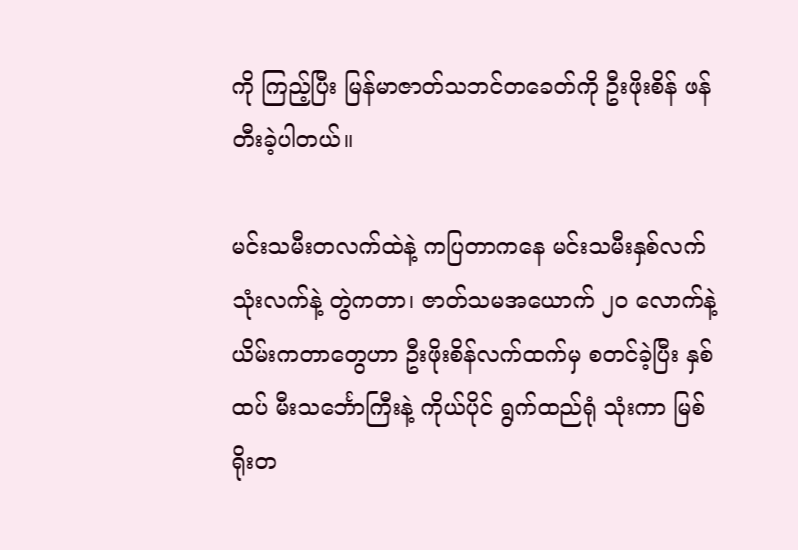ကို ကြည့်ပြီး မြန်မာဇာတ်သဘင်တခေတ်ကို ဦးဖိုးစိန် ဖန်တီးခဲ့ပါတယ်။

မင်းသမီးတလက်ထဲနဲ့ ကပြတာကနေ မင်းသမီးနှစ်လက် သုံးလက်နဲ့ တွဲကတာ၊ ဇာတ်သမအယောက် ၂၀ လောက်နဲ့ ယိမ်းကတာတွေဟာ ဦးဖိုးစိန်လက်ထက်မှ စတင်ခဲ့ပြီး နှစ်ထပ် မီးသင်္ဘောကြီးနဲ့ ကိုယ်ပိုင် ရွက်ထည်ရုံ သုံးကာ မြစ်ရိုးတ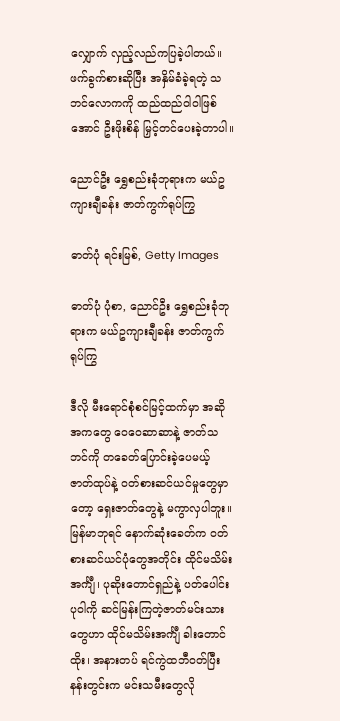လျှောက် လှည့်လည်ကပြခဲ့ပါတယ်။ ဖက်ခွက်စားဆိုပြီး အနှိမ်ခံခဲ့ရတဲ့ သဘင်လောကကို ထည်ထည်ဝါဝါဖြစ်အောင် ဦးဖိုးစိန် မြှင့်တင်ပေးခဲ့တာပါ။

ညောင်ဦး ရွှေစည်းခုံဘုရားက မယ်ဥကျားချီခန်း ဇာတ်ကွက်ရုပ်ကြွ

ဓာတ်ပုံ ရင်းမြစ်, Getty Images

ဓာတ်ပုံ ပုံစာ, ညောင်ဦး ရွှေစည်းခုံဘုရားက မယ်ဥကျားချီခန်း ဇာတ်ကွက်ရုပ်ကြွ

ဒီလို မီးရောင်စုံစင်မြင့်ထက်မှာ အဆိုအကတွေ ဝေဝေဆာဆာနဲ့ ဇာတ်သဘင်ကို တခေတ်ပြောင်းခဲ့ပေမယ့် ဇာတ်ထုပ်နဲ့ ဝတ်စားဆင်ယင်မှုတွေမှာတော့ ရှေးဇာတ်တွေနဲ့ မကွာလှပါဘူး။ မြန်မာဘုရင် နောက်ဆုံးခေတ်က ဝတ်စားဆင်ယင်ပုံတွေအတိုင်း ထိုင်မသိမ်းအင်္ကျီ၊ ပုဆိုးတောင်ရှည်နဲ့ ပတ်ပေါင်း ပုဝါကို ဆင်မြန်းကြတဲ့ဇာတ်မင်းသားတွေဟာ ထိုင်မသိမ်းအင်္ကျီ ခါးတောင်ထိုး၊ အနားတပ် ရင်ကွဲထဘီဝတ်ပြီး နန်းတွင်းက မင်းသမီးတွေလို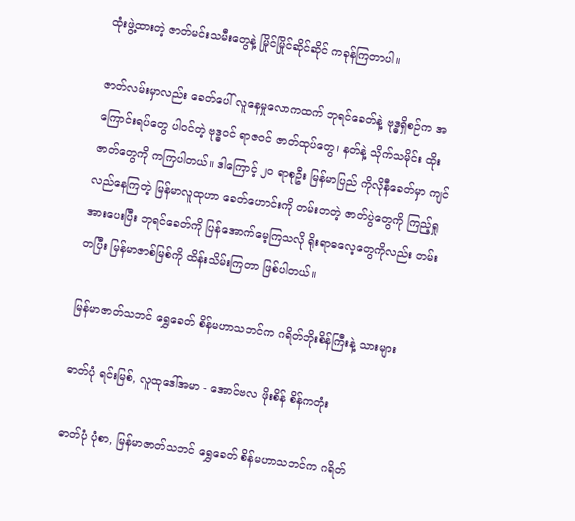ထုံးဖွဲ့ထားတဲ့ ဇာတ်မင်းသမီးတွေနဲ့ မြိုင်မြိုင်ဆိုင်ဆိုင် ကခုန်ကြတာပါ။

ဇာတ်လမ်းမှာလည်း ခေတ်ပေါ် လူနေမှုလောကထက် ဘုရင်ခေတ်နဲ့ ဗုဒ္ဓရှိစဉ်က အကြောင်းရပ်တွေ ပါဝင်တဲ့ ဗုဒ္ဓဝင် ရာဇဝင် ဇာတ်ထုပ်တွေ၊ နတ်နဲ့ သိုက်သမိုင်း ထိုးဇာတ်တွေကို ကကြပါတယ်။ ဒါကြောင့် ၂၀ ရာစုဦး မြန်မာပြည် ကိုလိုနီခေတ်မှာ ကျင်လည်နေကြတဲ့ မြန်မာလူထုဟာ ခေတ်ဟောင်းကို တမ်းတတဲ့ ဇာတ်ပွဲတွေကို ကြည့်ရှု အားပေးပြီး ဘုရင်ခေတ်ကို ပြန်အောက်မေ့ကြသလို ရိုးရာဓလေ့တွေကိုလည်း တမ်းတပြီး မြန်မာဇာစ်မြစ်ကို ထိန်းသိမ်းကြတာ ဖြစ်ပါတယ်။

မြန်မာဇာတ်သဘင် ရွှေခေတ် စိန်မဟာသဘင်က ဂရိတ်ဘိုးစိန်ကြီးနဲ့ သားများ

ဓာတ်ပုံ ရင်းမြစ်, လူထုဒေါ်အမာ - အောင်ဗလ ဖိုးစိန် စိန်ကတုံး

ဓာတ်ပုံ ပုံစာ, မြန်မာဇာတ်သဘင် ရွှေခေတ် စိန်မဟာသဘင်က ဂရိတ်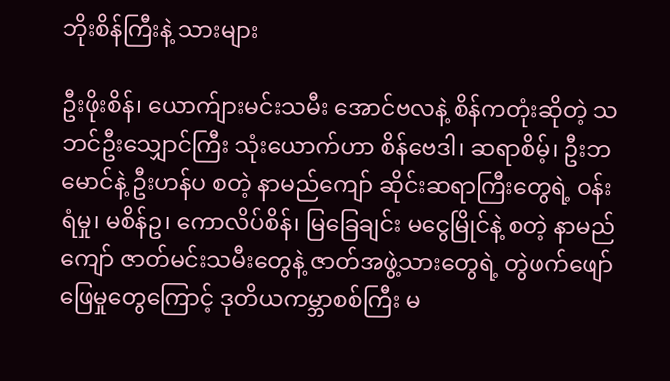ဘိုးစိန်ကြီးနဲ့ သားများ

ဦးဖိုးစိန်၊ ယောက်ျားမင်းသမီး အောင်ဗလနဲ့ စိန်ကတုံးဆိုတဲ့ သဘင်ဦးသျှောင်ကြီး သုံးယောက်ဟာ စိန်ဗေဒါ၊ ဆရာစိမ့်၊ ဦးဘမောင်နဲ့ ဦးဟန်ပ စတဲ့ နာမည်ကျော် ဆိုင်းဆရာကြီးတွေရဲ့ ဝန်းရံမှု၊ မစိန်ဥ၊ ကောလိပ်စိန်၊ မြခြေချင်း မငွေမြိုင်နဲ့ စတဲ့ နာမည်ကျော် ဇာတ်မင်းသမီးတွေနဲ့ ဇာတ်အဖွဲ့သားတွေရဲ့ တွဲဖက်ဖျော်ဖြေမှုတွေကြောင့် ဒုတိယကမ္ဘာစစ်ကြီး မ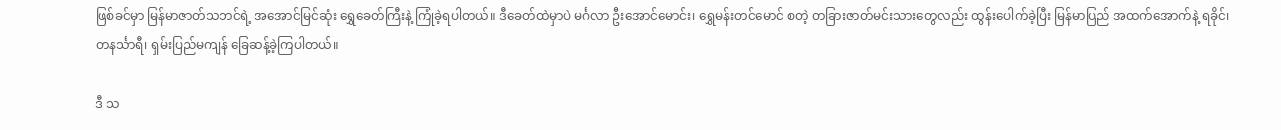ဖြစ်ခင်မှာ မြန်မာဇာတ်သဘင်ရဲ့ အအောင်မြင်ဆုံး ရွှေခေတ်ကြီးနဲ့ ကြုံခဲ့ရပါတယ်။ ဒီခေတ်ထဲမှာပဲ မင်္ဂလာ ဦးအောင်မောင်း၊ ရွှေမန်းတင်မောင် စတဲ့ တခြားဇာတ်မင်းသားတွေလည်း ထွန်းပေါက်ခဲ့ပြီး မြန်မာပြည် အထက်အောက်နဲ့ ရခိုင်၊ တနင်္သာရီ၊ ရှမ်းပြည်မကျန် ခြေဆန့်ခဲ့ကြပါတယ်။

ဒီ သ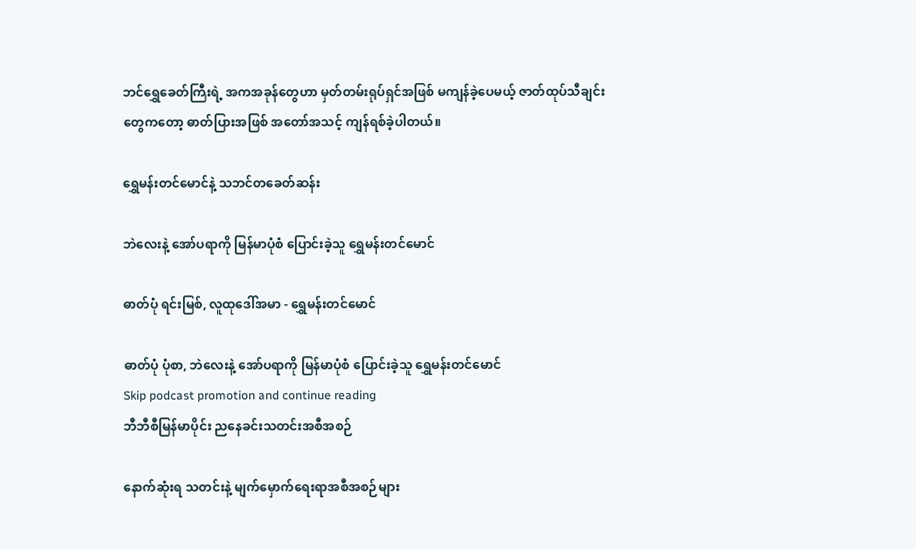ဘင်ရွှေခေတ်ကြီးရဲ့ အကအခုန်တွေဟာ မှတ်တမ်းရုပ်ရှင်အဖြစ် မကျန်ခဲ့ပေမယ့် ဇာတ်ထုပ်သီချင်းတွေကတော့ ဓာတ်ပြားအဖြစ် အတော်အသင့် ကျန်ရစ်ခဲ့ပါတယ်။

ရွှေမန်းတင်မောင်နဲ့ သဘင်တခေတ်ဆန်း

ဘဲလေးနဲ့ အော်ပရာကို မြန်မာပုံစံ ပြောင်းခဲ့သူ ရွှေမန်းတင်မောင်

ဓာတ်ပုံ ရင်းမြစ်, လူထုဒေါ်အမာ - ရွှေမန်းတင်မောင်

ဓာတ်ပုံ ပုံစာ, ဘဲလေးနဲ့ အော်ပရာကို မြန်မာပုံစံ ပြောင်းခဲ့သူ ရွှေမန်းတင်မောင်
Skip podcast promotion and continue reading
ဘီဘီစီမြန်မာပိုင်း ညနေခင်းသတင်းအစီအစဉ်

နောက်ဆုံးရ သတင်းနဲ့ မျက်မှောက်ရေးရာအစီအစဉ်များ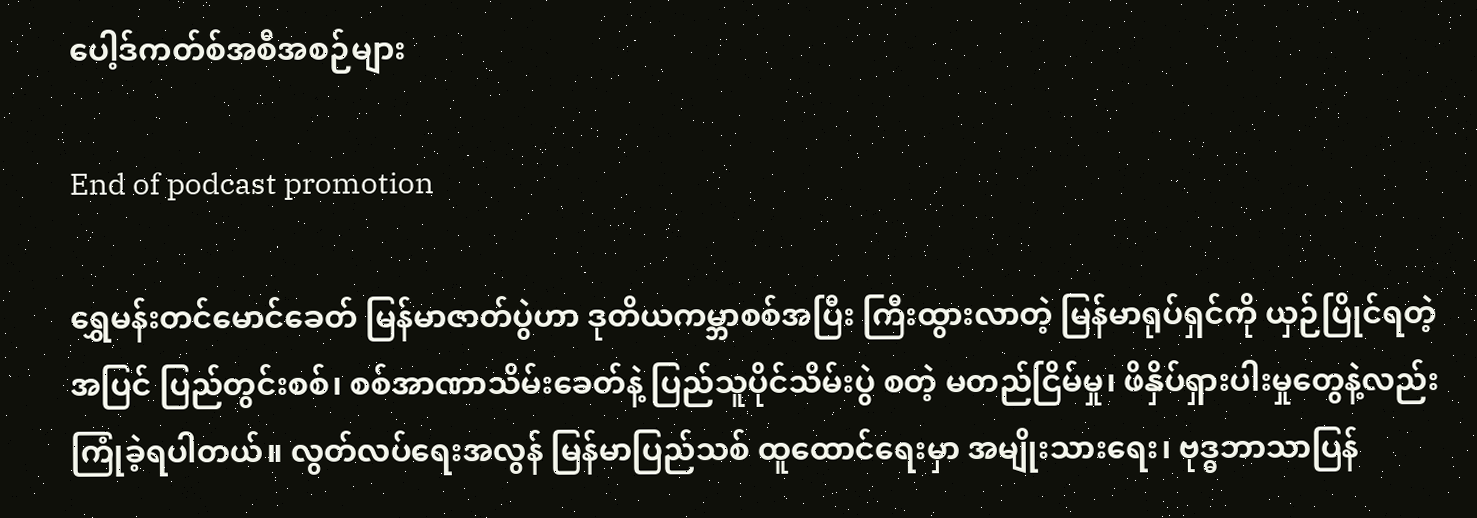ပေါ့ဒ်ကတ်စ်အစီအစဉ်များ

End of podcast promotion

ရွှေမန်းတင်မောင်ခေတ် မြန်မာဇာတ်ပွဲဟာ ဒုတိယကမ္ဘာစစ်အပြီး ကြီးထွားလာတဲ့ မြန်မာရုပ်ရှင်ကို ယှဉ်ပြိုင်ရတဲ့အပြင် ပြည်တွင်းစစ်၊ စစ်အာဏာသိမ်းခေတ်နဲ့ ပြည်သူပိုင်သိမ်းပွဲ စတဲ့ မတည်ငြိမ်မှု၊ ဖိနှိပ်ရှားပါးမှုတွေနဲ့လည်း ကြုံခဲ့ရပါတယ်။ လွတ်လပ်ရေးအလွန် မြန်မာပြည်သစ် ထူထောင်ရေးမှာ အမျိုးသားရေး၊ ဗုဒ္ဓဘာသာပြန်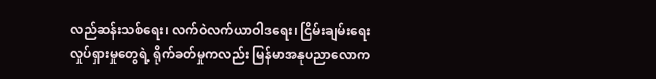လည်ဆန်းသစ်ရေး၊ လက်ဝဲလက်ယာဝါဒရေး၊ ငြိမ်းချမ်းရေး လှုပ်ရှားမှုတွေရဲ့ ရိုက်ခတ်မှုကလည်း မြန်မာအနုပညာလောက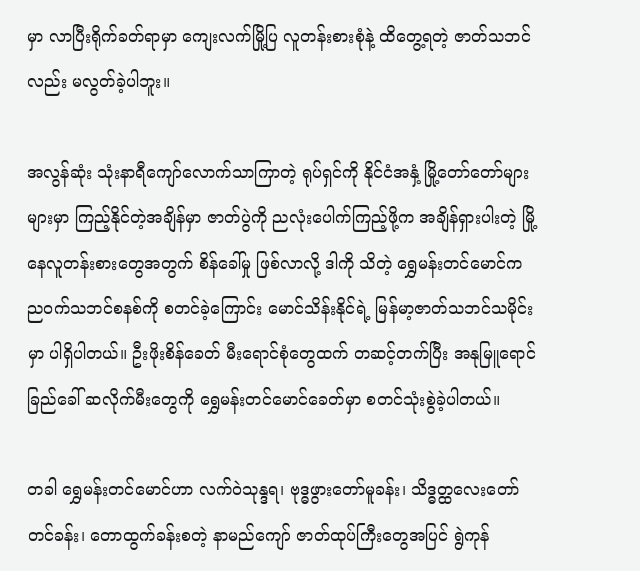မှာ လာပြီးရိုက်ခတ်ရာမှာ ကျေးလက်မြို့ပြ လူတန်းစားစုံနဲ့ ထိတွေ့ရတဲ့ ဇာတ်သဘင်လည်း မလွတ်ခဲ့ပါဘူး။

အလွန်ဆုံး သုံးနာရီကျော်လောက်သာကြာတဲ့ ရုပ်ရှင်ကို နိုင်ငံအနှံ့ မြို့တော်တော်များများမှာ ကြည့်နိုင်တဲ့အချိန်မှာ ဇာတ်ပွဲကို ညလုံးပေါက်ကြည့်ဖို့က အချိန်ရှားပါးတဲ့ မြို့နေလူတန်းစားတွေအတွက် စိန်ခေါ်မှု ဖြစ်လာလို့ ဒါကို သိတဲ့ ရွှေမန်းတင်မောင်က ညဝက်သဘင်စနစ်ကို စတင်ခဲ့ကြောင်း မောင်သိန်းနိုင်ရဲ့ မြန်မာ့ဇာတ်သဘင်သမိုင်းမှာ ပါရှိပါတယ်။ ဦးဖိုးစိန်ခေတ် မီးရောင်စုံတွေထက် တဆင့်တက်ပြီး အနုမြူရောင်ခြည်ခေါ် ဆလိုက်မီးတွေကို ရွှေမန်းတင်မောင်ခေတ်မှာ စတင်သုံးစွဲခဲ့ပါတယ်။

တခါ ရွှေမန်းတင်မောင်ဟာ လက်ဝဲသုန္ဒရ၊ ဗုဒ္ဓဖွားတော်မူခန်း၊ သိဒ္ဓတ္ထလေးတော်တင်ခန်း၊ တောထွက်ခန်းစတဲ့ နာမည်ကျော် ဇာတ်ထုပ်ကြီးတွေအပြင် ရွဲကုန်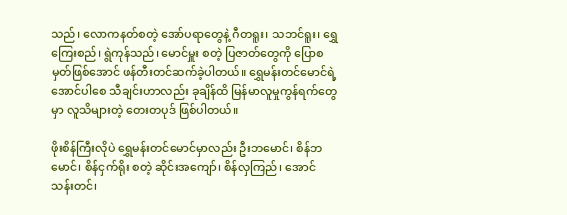သည်၊ လောကနတ်စတဲ့ အော်ပရာတွေနဲ့ ဂီတရူး၊ သဘင်ရူး၊ ရွှေကြေးစည်၊ ရွဲကုန်သည်၊ မောင်မှူး စတဲ့ ပြဇာတ်တွေကို ပြောစမှတ်ဖြစ်အောင် ဖန်တီးတင်ဆက်ခဲ့ပါတယ်။ ရွှေမန်းတင်မောင်ရဲ့ အောင်ပါစေ သီချင်းဟာလည်း ခုချိန်ထိ မြန်မာလူမှုကွန်ရက်တွေမှာ လူသိများတဲ့ တေးတပုဒ် ဖြစ်ပါတယ်။

ဖိုးစိန်ကြီးလိုပဲ ရွှေမန်းတင်မောင်မှာလည်း ဦးဘမောင်၊ စိန်ဘမောင်၊ စိန်ငှက်ရိုး စတဲ့ ဆိုင်းအကျော်၊ စိန်လှကြည်၊ အောင်သန်းတင်၊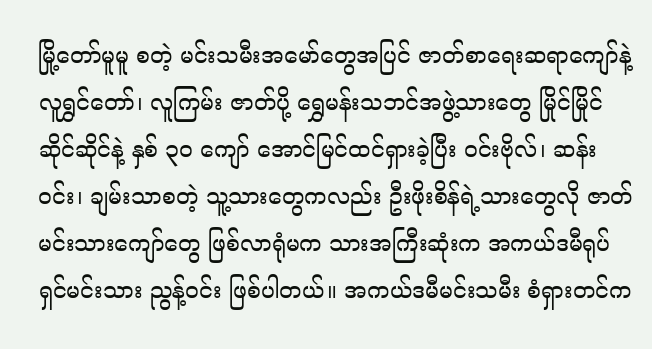မြို့တော်မူမူ စတဲ့ မင်းသမီးအမော်တွေအပြင် ဇာတ်စာရေးဆရာကျော်နဲ့ လူရွှင်တော်၊ လူကြမ်း ဇာတ်ပို့ ရွှေမန်းသဘင်အဖွဲ့သားတွေ မြိုင်မြိုင်ဆိုင်ဆိုင်နဲ့ နှစ် ၃၀ ကျော် အောင်မြင်ထင်ရှားခဲ့ပြီး ဝင်းဗိုလ်၊ ဆန်းဝင်း၊ ချမ်းသာစတဲ့ သူ့သားတွေကလည်း ဦးဖိုးစိန်ရဲ့သားတွေလို ဇာတ်မင်းသားကျော်တွေ ဖြစ်လာရုံမက သားအကြီးဆုံးက အကယ်ဒမီရုပ်ရှင်မင်းသား ညွန့်ဝင်း ဖြစ်ပါတယ်။ အကယ်ဒမီမင်းသမီး စံရှားတင်က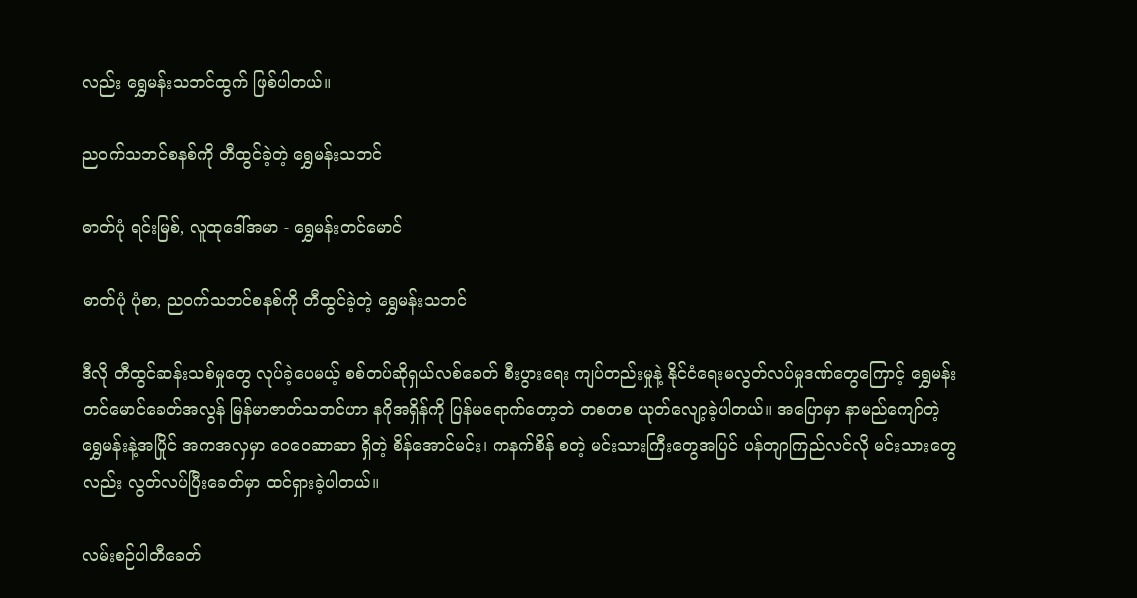လည်း ရွှေမန်းသဘင်ထွက် ဖြစ်ပါတယ်။

ညဝက်သဘင်စနစ်ကို တီထွင်ခဲ့တဲ့ ရွှေမန်းသဘင်

ဓာတ်ပုံ ရင်းမြစ်, လူထုဒေါ်အမာ - ရွှေမန်းတင်မောင်

ဓာတ်ပုံ ပုံစာ, ညဝက်သဘင်စနစ်ကို တီထွင်ခဲ့တဲ့ ရွှေမန်းသဘင်

ဒီလို တီထွင်ဆန်းသစ်မှုတွေ လုပ်ခဲ့ပေမယ့် စစ်တပ်ဆိုရှယ်လစ်ခေတ် စီးပွားရေး ကျပ်တည်းမှုနဲ့ နိုင်ငံရေးမလွတ်လပ်မှုဒဏ်တွေကြောင့် ရွှေမန်းတင်မောင်ခေတ်အလွန် မြန်မာဇာတ်သဘင်ဟာ နဂိုအရှိန်ကို ပြန်မရောက်တော့ဘဲ တစတစ ယုတ်လျော့ခဲ့ပါတယ်။ အပြောမှာ နာမည်ကျော်တဲ့ ရွှေမန်းနဲ့အပြိုင် အကအလှမှာ ဝေဝေဆာဆာ ရှိတဲ့ စိန်အောင်မင်း၊ ကနက်စိန် စတဲ့ မင်းသားကြီးတွေအပြင် ပန်တျာကြည်လင်လို မင်းသားတွေလည်း လွတ်လပ်ပြီးခေတ်မှာ ထင်ရှားခဲ့ပါတယ်။

လမ်းစဉ်ပါတီခေတ်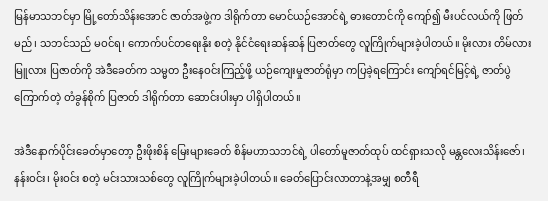မြန်မာသဘင်မှာ မြို့တော်သိန်းအောင် ဇာတ်အဖွဲ့က ဒါရိုက်တာ မောင်ယဉ်အောင်ရဲ့ ဓားတောင်ကို ကျော်၍ မီးပင်လယ်ကို ဖြတ်မည်၊ သဘင်သည် မဝင်ရ၊ ကောက်ပင်တရေးနိုး စတဲ့ နိုင်ငံရေးဆန်ဆန် ပြဇာတ်တွေ လူကြိုက်များခဲ့ပါတယ်။ မိုးလား တိမ်လား မြူလား ပြဇာတ်ကို အဲဒီခေတ်က သမ္မတ ဦးနေဝင်းကြည့်ဖို့ ယဉ်ကျေးမှုဇာတ်ရုံမှာ ကပြခဲ့ရကြောင်း ကျော်ရင်မြင့်ရဲ့ ဇာတ်ပွဲ ကြောက်တဲ့ တံခွန်စိုက် ပြဇာတ် ဒါရိုက်တာ ဆောင်းပါးမှာ ပါရှိပါတယ်။

အဲဒီနောက်ပိုင်းခေတ်မှာတော့ ဦးဖိုးစိန် မြေးများခေတ် စိန်မဟာသဘင်ရဲ့ ပါတော်မူဇာတ်ထုပ် ထင်ရှားသလို မန္တလေးသိန်းဇော်၊ နန်းဝင်း၊ မိုးဝင်း စတဲ့ မင်းသားသစ်တွေ လူကြိုက်များခဲ့ပါတယ်။ ခေတ်ပြောင်းလာတာနဲ့အမျှ စတီရီ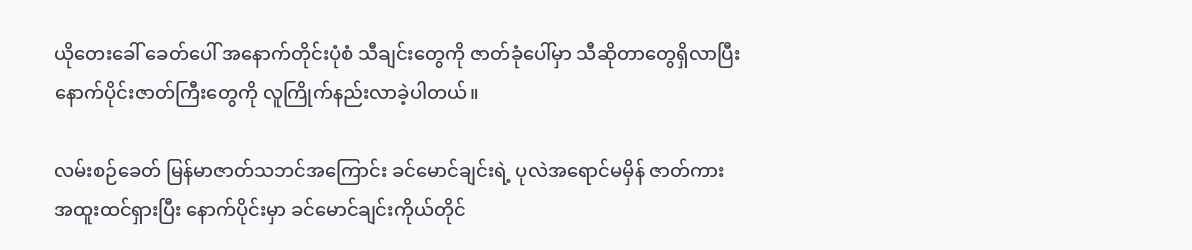ယိုတေးခေါ် ခေတ်ပေါ် အနောက်တိုင်းပုံစံ သီချင်းတွေကို ဇာတ်ခုံပေါ်မှာ သီဆိုတာတွေရှိလာပြီး နောက်ပိုင်းဇာတ်ကြီးတွေကို လူကြိုက်နည်းလာခဲ့ပါတယ်။

လမ်းစဉ်ခေတ် မြန်မာဇာတ်သဘင်အကြောင်း ခင်မောင်ချင်းရဲ့ ပုလဲအရောင်မမှိန် ဇာတ်ကား အထူးထင်ရှားပြီး နောက်ပိုင်းမှာ ခင်မောင်ချင်းကိုယ်တိုင်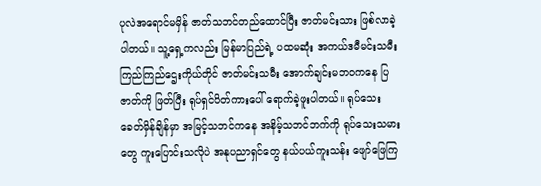ပုလဲအရောင်မမှိန် ဇာတ်သဘင်တည်ထောင်ပြီး ဇာတ်မင်းသား ဖြစ်လာခဲ့ပါတယ်။ သူ့ရှေ့ကလည်း မြန်မာပြည်ရဲ့ ပထမဆုံး အကယ်ဒမီမင်းသမီး ကြည်ကြည်ဌေးကိုယ်တိုင် ဇာတ်မင်းသမီး အောက်ချင်းမဘဝကနေ ပြဇာတ်ကို ဖြတ်ပြီး ရုပ်ရှင်ပိတ်ကားပေါ် ရောက်ခဲ့ဖူးပါတယ်။ ရုပ်သေးခေတ်မှိန်ချိန်မှာ အမြင့်သဘင်ကနေ အနိမ့်သဘင်ဘက်ကို ရုပ်သေးသမားတွေ ကူးပြောင်းသလိုပဲ အနုပညာရှင်တွေ နယ်ပယ်ကူးသန်း ဖျော်ဖြေကြ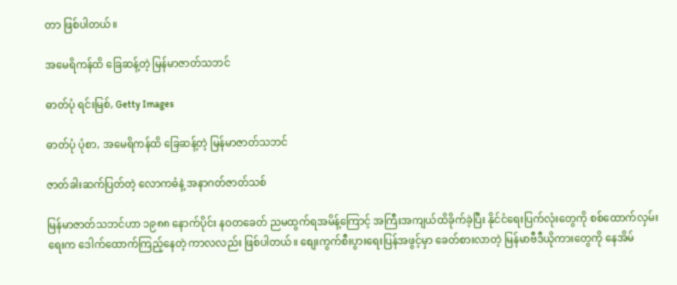တာ ဖြစ်ပါတယ်။

အမေရိကန်ထိ ခြေဆန့်တဲ့ မြန်မာဇာတ်သဘင်

ဓာတ်ပုံ ရင်းမြစ်, Getty Images

ဓာတ်ပုံ ပုံစာ, အမေရိကန်ထိ ခြေဆန့်တဲ့ မြန်မာဇာတ်သဘင်

ဇာတ်ခါးဆက်ပြတ်တဲ့ လောကဓံနဲ့ အနာဂတ်ဇာတ်သစ်

မြန်မာဇာတ်သဘင်ဟာ ၁၉၈၈ နောက်ပိုင်း နဝတခေတ် ညမထွက်ရအမိန့်ကြောင့် အကြီးအကျယ်ထိခိုက်ခဲ့ပြီး နိုင်ငံရေးပြက်လုံးတွေကို စစ်ထောက်လှမ်းရေးက ဒေါက်ထောက်ကြည့်နေတဲ့ ကာလလည်း ဖြစ်ပါတယ်။ စျေးကွက်စီးပွားရေးပြန်အဖွင့်မှာ ခေတ်စားလာတဲ့ မြန်မာဗီဒီယိုကားတွေကို နေအိမ်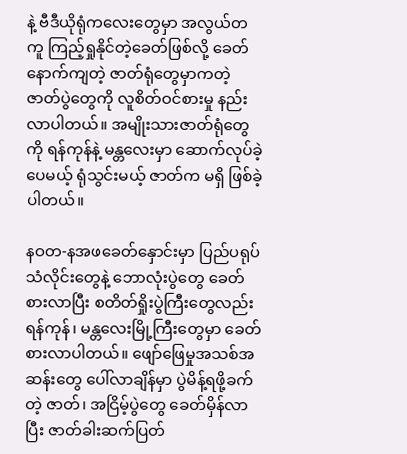နဲ့ ဗီဒီယိုရုံကလေးတွေမှာ အလွယ်တကူ ကြည့်ရှုနိုင်တဲ့ခေတ်ဖြစ်လို့ ခေတ်နောက်ကျတဲ့ ဇာတ်ရုံတွေမှာကတဲ့ ဇာတ်ပွဲတွေကို လူစိတ်ဝင်စားမှု နည်းလာပါတယ်။ အမျိုးသားဇာတ်ရုံတွေကို ရန်ကုန်နဲ့ မန္တလေးမှာ ဆောက်လုပ်ခဲ့ပေမယ့် ရုံသွင်းမယ့် ဇာတ်က မရှိ ဖြစ်ခဲ့ပါတယ်။

နဝတ-နအဖခေတ်နှောင်းမှာ ပြည်ပရုပ်သံလိုင်းတွေနဲ့ ဘောလုံးပွဲတွေ ခေတ်စားလာပြီး စတိတ်ရှိုးပွဲကြီးတွေလည်း ရန်ကုန်၊ မန္တလေးမြို့ကြီးတွေမှာ ခေတ်စားလာပါတယ်။ ဖျော်ဖြေမှုအသစ်အဆန်းတွေ ပေါ်လာချိန်မှာ ပွဲမိန့်ရဖို့ခက်တဲ့ ဇာတ်၊ အငြိမ့်ပွဲတွေ ခေတ်မှိန်လာပြီး ဇာတ်ခါးဆက်ပြတ်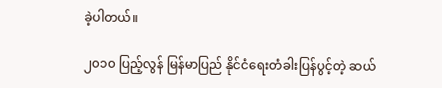ခဲ့ပါတယ်။

၂၀၁၀ ပြည့်လွန် မြန်မာပြည် နိုင်ငံရေးတံခါးပြန်ပွင့်တဲ့ ဆယ်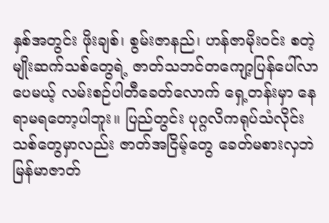နှစ်အတွင်း ဖိုးချစ်၊ စွမ်းဇာနည်၊ ဟန်ဇာမိုးဝင်း စတဲ့ မျိုးဆက်သစ်တွေရဲ့ ဇာတ်သဘင်တကျော့ပြန်ပေါ်လာပေမယ့် လမ်းစဉ်ပါတီခေတ်လောက် ရှေ့တန်းမှာ နေရာမရတော့ပါဘူး။ ပြည်တွင်း ပုဂ္ဂလိကရုပ်သံလိုင်းသစ်တွေမှာလည်း ဇာတ်အငြိမ့်တွေ ခေတ်မစားလှဘဲ မြန်မာဇာတ်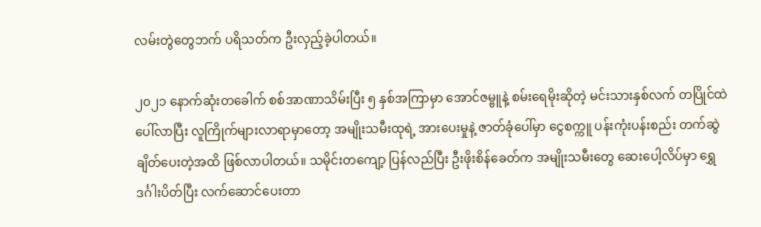လမ်းတွဲတွေဘက် ပရိသတ်က ဦးလှည့်ခဲ့ပါတယ်။

၂၀၂၁ နောက်ဆုံးတခေါက် စစ်အာဏာသိမ်းပြီး ၅ နှစ်အကြာမှာ အောင်ဇမ္ဗူနဲ့ စမ်းရေမိုးဆိုတဲ့ မင်းသားနှစ်လက် တပြိုင်ထဲ ပေါ်လာပြီး လူကြိုက်များလာရာမှာတော့ အမျိုးသမီးထုရဲ့ အားပေးမှုနဲ့ ဇာတ်ခုံပေါ်မှာ ငွေစက္ကူ ပန်းကုံးပန်းစည်း တက်ဆွဲချိတ်ပေးတဲ့အထိ ဖြစ်လာပါတယ်။ သမိုင်းတကျော့ ပြန်လည်ပြီး ဦးဖိုးစိန်ခေတ်က အမျိုးသမီးတွေ ဆေးပေါ့လိပ်မှာ ရွှေဒင်္ဂါးပိတ်ပြီး လက်ဆောင်ပေးတာ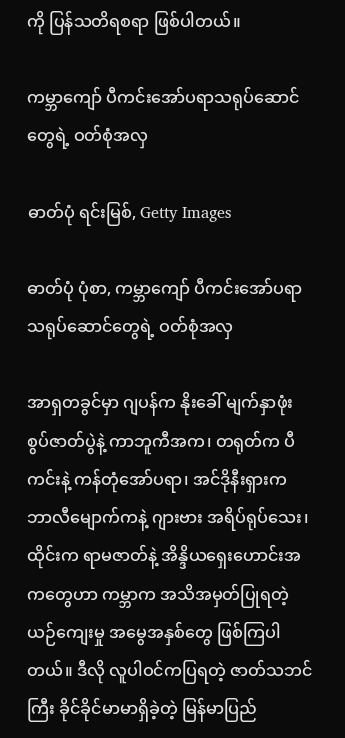ကို ပြန်သတိရစရာ ဖြစ်ပါတယ်။

ကမ္ဘာကျော် ပီကင်းအော်ပရာသရုပ်ဆောင်တွေရဲ့ ဝတ်စုံအလှ

ဓာတ်ပုံ ရင်းမြစ်, Getty Images

ဓာတ်ပုံ ပုံစာ, ကမ္ဘာကျော် ပီကင်းအော်ပရာသရုပ်ဆောင်တွေရဲ့ ဝတ်စုံအလှ

အာရှတခွင်မှာ ဂျပန်က နိုးခေါ် မျက်နှာဖုံးစွပ်ဇာတ်ပွဲနဲ့ ကာဘူကီအက၊ တရုတ်က ပီကင်းနဲ့ ကန်တုံအော်ပရာ၊ အင်ဒိုနီးရှားက ဘာလီမျောက်ကနဲ့ ဂျားဗား အရိပ်ရုပ်သေး၊ ထိုင်းက ရာမဇာတ်နဲ့ အိန္ဒိယရှေးဟောင်းအကတွေဟာ ကမ္ဘာက အသိအမှတ်ပြုရတဲ့ ယဉ်ကျေးမှု အမွေအနှစ်တွေ ဖြစ်ကြပါတယ်။ ဒီလို လူပါဝင်ကပြရတဲ့ ဇာတ်သဘင်ကြီး ခိုင်ခိုင်မာမာရှိခဲ့တဲ့ မြန်မာပြည်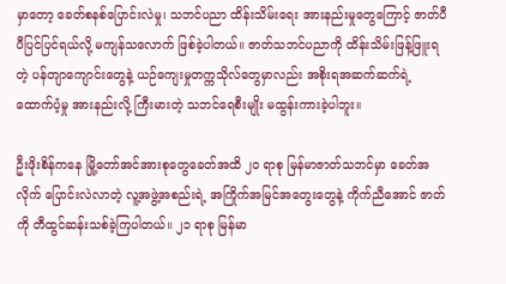မှာတော့ ခေတ်စနစ်ပြောင်းလဲမှု၊ သဘင်ပညာ ထိန်းသိမ်းရေး အားနည်းမှုတွေကြောင့် ဇာတ်ပီပီပြင်ပြင်ရယ်လို့ မကျန်သလောက် ဖြစ်ခဲ့ပါတယ်။ ဇာတ်သဘင်ပညာကို ထိန်းသိမ်းဖြန့်ဖြူးရတဲ့ ပန်တျာကျောင်းတွေနဲ့ ယဉ်ကျေးမှုတက္ကသိုလ်တွေမှာလည်း အစိုးရအဆက်ဆက်ရဲ့ ထောက်ပံ့မှု အားနည်းလို့ ကြီးမားတဲ့ သဘင်ရေစီးမျိုး မထွန်းကားခဲ့ပါဘူး။

ဦးဖိုးစိန်ကနေ မြို့တော်အင်အားစုတွေခေတ်အထိ ၂၀ ရာစု မြန်မာဇာတ်သဘင်မှာ ခေတ်အလိုက် ပြောင်းလဲလာတဲ့ လူ့အဖွဲ့အစည်းရဲ့ အကြိုက်အမြင်အတွေးတွေနဲ့ ကိုက်ညီအောင် ဇာတ်ကို တီထွင်ဆန်းသစ်ခဲ့ကြပါတယ်။ ၂၁ ရာစု မြန်မာ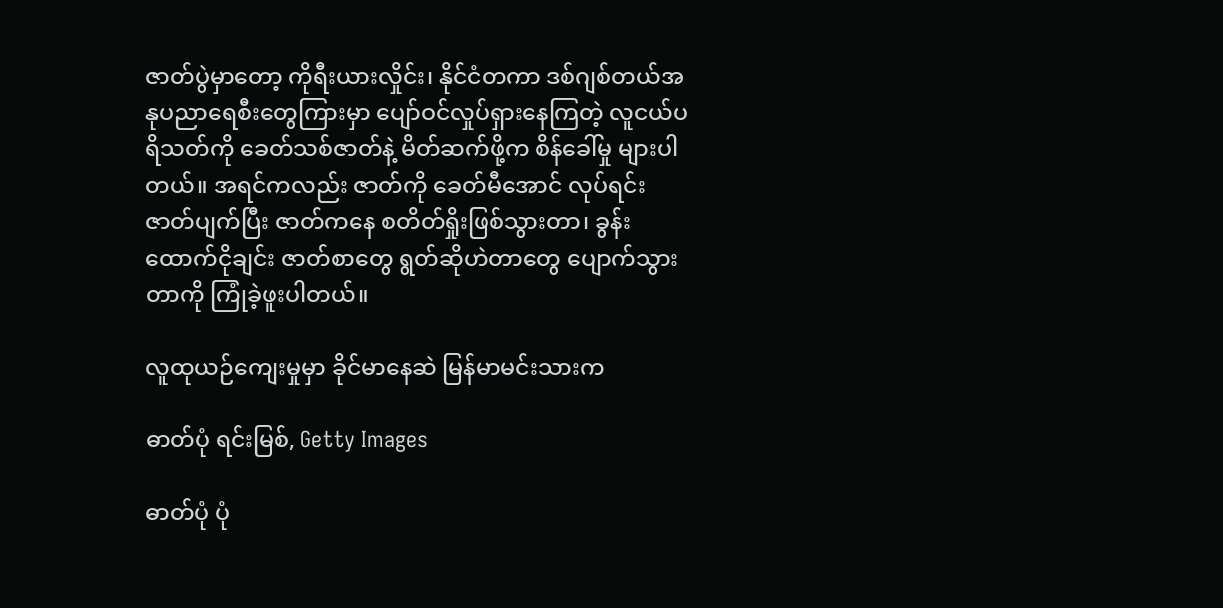ဇာတ်ပွဲမှာတော့ ကိုရီးယားလှိုင်း၊ နိုင်ငံတကာ ဒစ်ဂျစ်တယ်အနုပညာရေစီးတွေကြားမှာ ပျော်ဝင်လှုပ်ရှားနေကြတဲ့ လူငယ်ပရိသတ်ကို ခေတ်သစ်ဇာတ်နဲ့ မိတ်ဆက်ဖို့က စိန်ခေါ်မှု များပါတယ်။ အရင်ကလည်း ဇာတ်ကို ခေတ်မီအောင် လုပ်ရင်း ဇာတ်ပျက်ပြီး ဇာတ်ကနေ စတိတ်ရှိုးဖြစ်သွားတာ၊ ခွန်းထောက်ငိုချင်း ဇာတ်စာတွေ ရွတ်ဆိုဟဲတာတွေ ပျောက်သွားတာကို ကြုံခဲ့ဖူးပါတယ်။

လူထုယဉ်ကျေးမှုမှာ ခိုင်မာနေဆဲ မြန်မာမင်းသားက

ဓာတ်ပုံ ရင်းမြစ်, Getty Images

ဓာတ်ပုံ ပုံ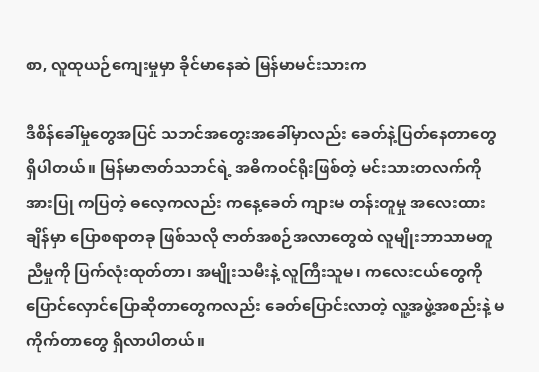စာ, လူထုယဉ်ကျေးမှုမှာ ခိုင်မာနေဆဲ မြန်မာမင်းသားက

ဒီစိန်ခေါ်မှုတွေအပြင် သဘင်အတွေးအခေါ်မှာလည်း ခေတ်နဲ့ပြတ်နေတာတွေ ရှိပါတယ်။ မြန်မာဇာတ်သဘင်ရဲ့ အဓိကဝင်ရိုးဖြစ်တဲ့ မင်းသားတလက်ကို အားပြု ကပြတဲ့ ဓလေ့ကလည်း ကနေ့ခေတ် ကျားမ တန်းတူမှု အလေးထားချိန်မှာ ပြောစရာတခု ဖြစ်သလို ဇာတ်အစဉ်အလာတွေထဲ လူမျိုးဘာသာမတူညီမှုကို ပြက်လုံးထုတ်တာ၊ အမျိုးသမီးနဲ့ လူကြီးသူမ၊ ကလေးငယ်တွေကို ပြောင်လှောင်ပြောဆိုတာတွေကလည်း ခေတ်ပြောင်းလာတဲ့ လူ့အဖွဲ့အစည်းနဲ့ မကိုက်တာတွေ ရှိလာပါတယ်။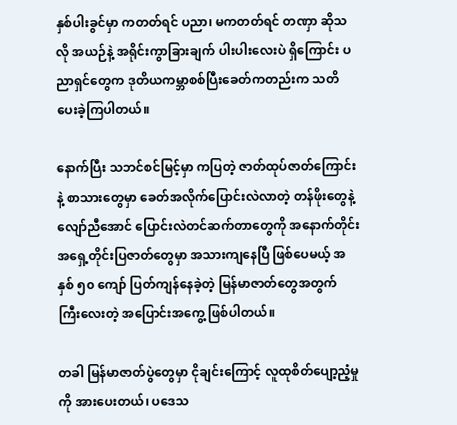နှစ်ပါးခွင်မှာ ကတတ်ရင် ပညာ၊ မကတတ်ရင် တဏှာ ဆိုသလို အယဉ်နဲ့ အရိုင်းကွာခြားချက် ပါးပါးလေးပဲ ရှိကြောင်း ပညာရှင်တွေက ဒုတိယကမ္ဘာစစ်ပြီးခေတ်ကတည်းက သတိပေးခဲ့ကြပါတယ်။

နောက်ပြီး သဘင်စင်မြင့်မှာ ကပြတဲ့ ဇာတ်ထုပ်ဇာတ်ကြောင်းနဲ့ စာသားတွေမှာ ခေတ်အလိုက်ပြောင်းလဲလာတဲ့ တန်ဖိုးတွေနဲ့ လျော်ညီအောင် ပြောင်းလဲတင်ဆက်တာတွေကို အနောက်တိုင်း အရှေ့တိုင်းပြဇာတ်တွေမှာ အသားကျနေပြီ ဖြစ်ပေမယ့် အနှစ် ၅၀ ကျော် ပြတ်ကျန်နေခဲ့တဲ့ မြန်မာဇာတ်တွေအတွက် ကြီးလေးတဲ့ အပြောင်းအကွေ့ ဖြစ်ပါတယ်။

တခါ မြန်မာဇာတ်ပွဲတွေမှာ ငိုချင်းကြောင့် လူထုစိတ်ပျော့ညံ့မှုကို အားပေးတယ်၊ ပဒေသ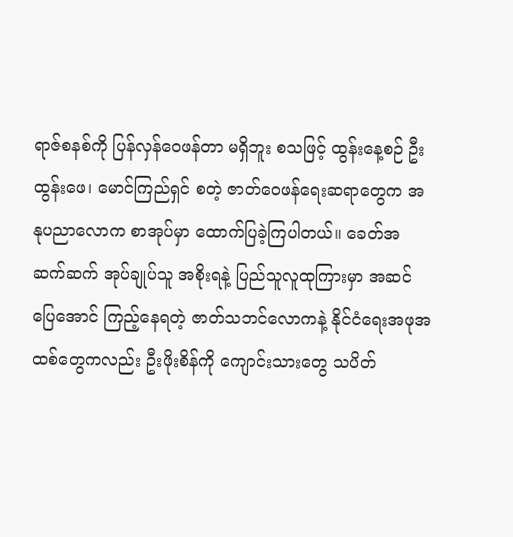ရာဇ်စနစ်ကို ပြန်လှန်ဝေဖန်တာ မရှိဘူး စသဖြင့် ထွန်းနေ့စဉ် ဦးထွန်းဖေ၊ မောင်ကြည်ရှင် စတဲ့ ဇာတ်ဝေဖန်ရေးဆရာတွေက အနုပညာလောက စာအုပ်မှာ ထောက်ပြခဲ့ကြပါတယ်။ ခေတ်အဆက်ဆက် အုပ်ချုပ်သူ အစိုးရနဲ့ ပြည်သူလူထုကြားမှာ အဆင်ပြေအောင် ကြည့်နေရတဲ့ ဇာတ်သဘင်လောကနဲ့ နိုင်ငံရေးအဖုအထစ်တွေကလည်း ဦးဖိုးစိန်ကို ကျောင်းသားတွေ သပိတ်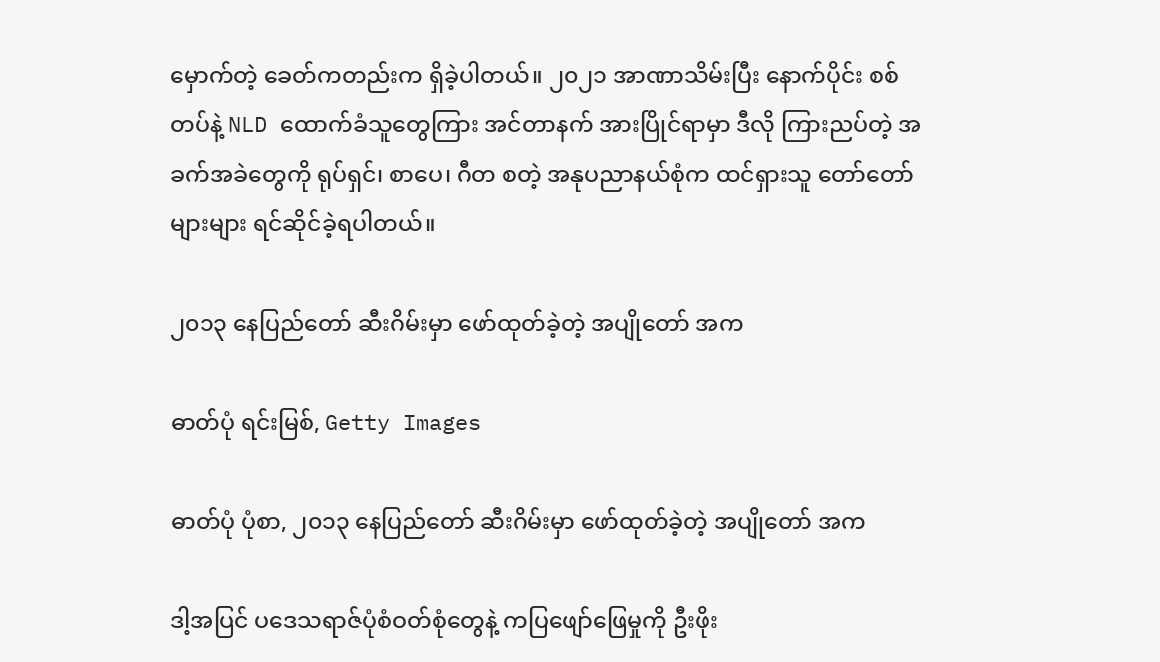မှောက်တဲ့ ခေတ်ကတည်းက ရှိခဲ့ပါတယ်။ ၂၀၂၁ အာဏာသိမ်းပြီး နောက်ပိုင်း စစ်တပ်နဲ့ NLD ထောက်ခံသူတွေကြား အင်တာနက် အားပြိုင်ရာမှာ ဒီလို ကြားညပ်တဲ့ အခက်အခဲတွေကို ရုပ်ရှင်၊ စာပေ၊ ဂီတ စတဲ့ အနုပညာနယ်စုံက ထင်ရှားသူ တော်တော်များများ ရင်ဆိုင်ခဲ့ရပါတယ်။

၂၀၁၃ နေပြည်တော် ဆီးဂိမ်းမှာ ဖော်ထုတ်ခဲ့တဲ့ အပျိုတော် အက

ဓာတ်ပုံ ရင်းမြစ်, Getty Images

ဓာတ်ပုံ ပုံစာ, ၂၀၁၃ နေပြည်တော် ဆီးဂိမ်းမှာ ဖော်ထုတ်ခဲ့တဲ့ အပျိုတော် အက

ဒါ့အပြင် ပဒေသရာဇ်ပုံစံဝတ်စုံတွေနဲ့ ကပြဖျော်ဖြေမှုကို ဦးဖိုး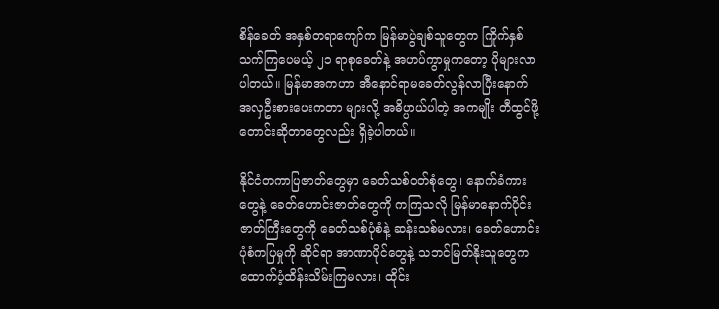စိန်ခေတ် အနှစ်တရာကျော်က မြန်မာပွဲချစ်သူတွေက ကြိုက်နှစ်သက်ကြပေမယ့် ၂၁ ရာစုခေတ်နဲ့ အဟပ်ကွာမှုကတော့ ပိုများလာပါတယ်။ မြန်မာအကဟာ အီနောင်ရာမခေတ်လွန်လာပြီးနောက် အလှဦးစားပေးကတာ များလို့ အဓိပ္ပာယ်ပါတဲ့ အကမျိုး တီထွင်ဖို့ တောင်းဆိုတာတွေလည်း ရှိခဲ့ပါတယ်။

နိုင်ငံတကာပြဇာတ်တွေမှာ ခေတ်သစ်ဝတ်စုံတွေ၊ နောက်ခံကားတွေနဲ့ ခေတ်ဟောင်းဇာတ်တွေကို ကကြသလို မြန်မာနောက်ပိုင်းဇာတ်ကြီးတွေကို ခေတ်သစ်ပုံစံနဲ့ ဆန်းသစ်မလား၊ ခေတ်ဟောင်းပုံစံကပြမှုကို ဆိုင်ရာ အာဏာပိုင်တွေနဲ့ သဘင်မြတ်နိုးသူတွေက ထောက်ပံ့ထိန်းသိမ်းကြမလား၊ ထိုင်း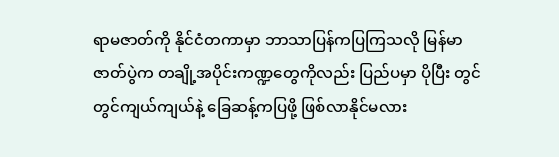ရာမဇာတ်ကို နိုင်ငံတကာမှာ ဘာသာပြန်ကပြကြသလို မြန်မာဇာတ်ပွဲက တချို့အပိုင်းကဏ္ဍတွေကိုလည်း ပြည်ပမှာ ပိုပြီး တွင်တွင်ကျယ်ကျယ်နဲ့ ခြေဆန့်ကပြဖို့ ဖြစ်လာနိုင်မလား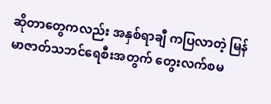ဆိုတာတွေကလည်း အနှစ်ရာချီ ကပြလာတဲ့ မြန်မာဇာတ်သဘင်ရေစီးအတွက် တွေးလက်စမ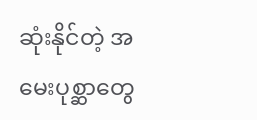ဆုံးနိုင်တဲ့ အမေးပုစ္ဆာတွေ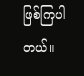ဖြစ်ကြပါတယ်။